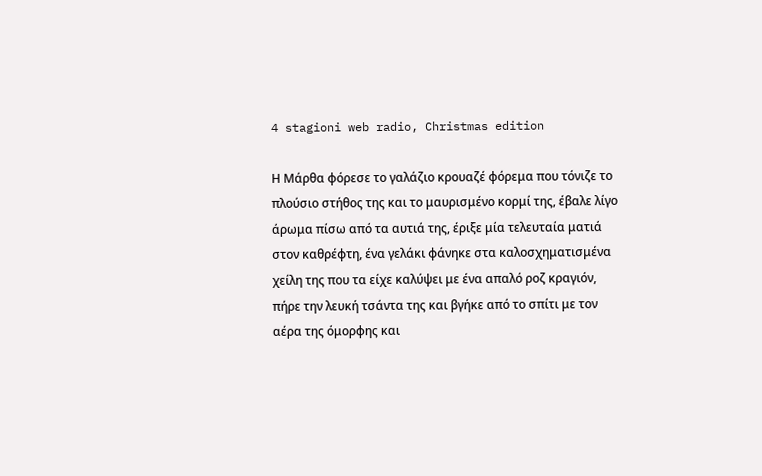4 stagioni web radio, Christmas edition

Η Μάρθα φόρεσε το γαλάζιο κρουαζέ φόρεμα που τόνιζε το πλούσιο στήθος της και το μαυρισμένο κορμί της, έβαλε λίγο άρωμα πίσω από τα αυτιά της, έριξε μία τελευταία ματιά στον καθρέφτη, ένα γελάκι φάνηκε στα καλοσχηματισμένα χείλη της που τα είχε καλύψει με ένα απαλό ροζ κραγιόν, πήρε την λευκή τσάντα της και βγήκε από το σπίτι με τον αέρα της όμορφης και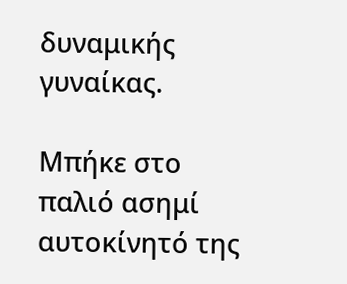δυναμικής γυναίκας.

Μπήκε στο παλιό ασημί αυτοκίνητό της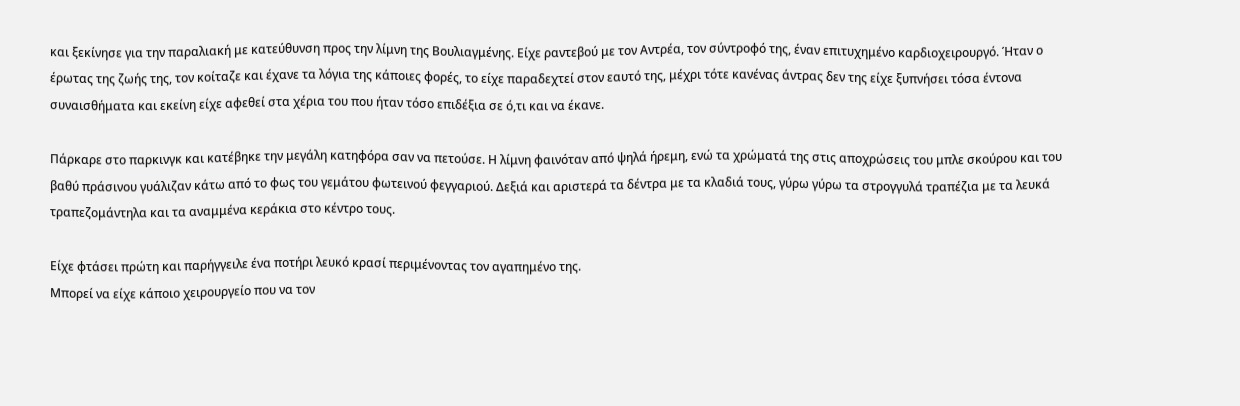και ξεκίνησε για την παραλιακή με κατεύθυνση προς την λίμνη της Βουλιαγμένης. Είχε ραντεβού με τον Αντρέα, τον σύντροφό της, έναν επιτυχημένο καρδιοχειρουργό. Ήταν ο έρωτας της ζωής της, τον κοίταζε και έχανε τα λόγια της κάποιες φορές, το είχε παραδεχτεί στον εαυτό της, μέχρι τότε κανένας άντρας δεν της είχε ξυπνήσει τόσα έντονα συναισθήματα και εκείνη είχε αφεθεί στα χέρια του που ήταν τόσο επιδέξια σε ό,τι και να έκανε.

Πάρκαρε στο παρκινγκ και κατέβηκε την μεγάλη κατηφόρα σαν να πετούσε. Η λίμνη φαινόταν από ψηλά ήρεμη, ενώ τα χρώματά της στις αποχρώσεις του μπλε σκούρου και του βαθύ πράσινου γυάλιζαν κάτω από το φως του γεμάτου φωτεινού φεγγαριού. Δεξιά και αριστερά τα δέντρα με τα κλαδιά τους, γύρω γύρω τα στρογγυλά τραπέζια με τα λευκά τραπεζομάντηλα και τα αναμμένα κεράκια στο κέντρο τους.

Είχε φτάσει πρώτη και παρήγγειλε ένα ποτήρι λευκό κρασί περιμένοντας τον αγαπημένο της.
Μπορεί να είχε κάποιο χειρουργείο που να τον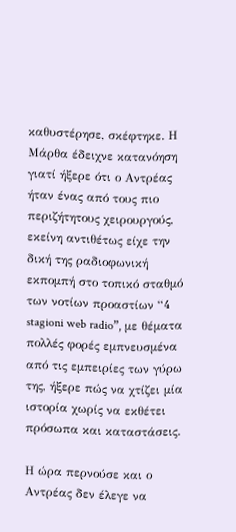καθυστέρησε, σκέφτηκε. Η Μάρθα έδειχνε κατανόηση γιατί ήξερε ότι ο Αντρέας ήταν ένας από τους πιο περιζήτητους χειρουργούς, εκείνη αντιθέτως είχε την δική της ραδιοφωνική εκπομπή στο τοπικό σταθμό των νοτίων προαστίων “4 stagioni web radio”, με θέματα πολλές φορές εμπνευσμένα από τις εμπειρίες των γύρω της, ήξερε πώς να χτίζει μία ιστορία χωρίς να εκθέτει πρόσωπα και καταστάσεις.

Η ώρα περνούσε και ο Αντρέας δεν έλεγε να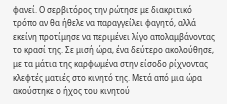φανεί. Ο σερβιτόρος την ρώτησε με διακριτικό τρόπο αν θα ήθελε να παραγγείλει φαγητό, αλλά εκείνη προτίμησε να περιμένει λίγο απολαμβάνοντας το κρασί της. Σε μισή ώρα, ένα δεύτερο ακολούθησε, με τα μάτια της καρφωμένα στην είσοδο ρίχνοντας κλεφτές ματιές στο κινητό της. Μετά από μια ώρα ακούστηκε ο ήχος του κινητού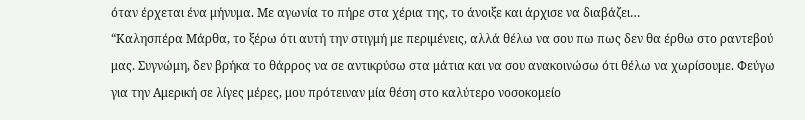όταν έρχεται ένα μήνυμα. Με αγωνία το πήρε στα χέρια της, το άνοιξε και άρχισε να διαβάζει…
“Καλησπέρα Μάρθα, το ξέρω ότι αυτή την στιγμή με περιμένεις, αλλά θέλω να σου πω πως δεν θα έρθω στο ραντεβού μας. Συγνώμη, δεν βρήκα το θάρρος να σε αντικρύσω στα μάτια και να σου ανακοινώσω ότι θέλω να χωρίσουμε. Φεύγω για την Αμερική σε λίγες μέρες, μου πρότειναν μία θέση στο καλύτερο νοσοκομείο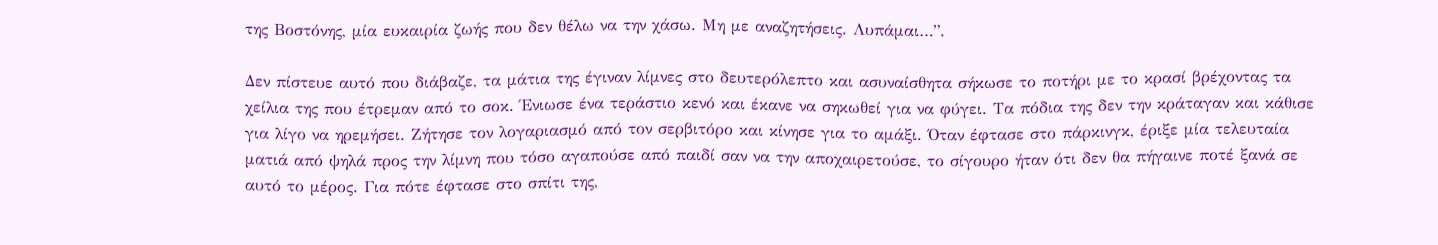της Βοστόνης, μία ευκαιρία ζωής που δεν θέλω να την χάσω. Μη με αναζητήσεις. Λυπάμαι…”.

Δεν πίστευε αυτό που διάβαζε, τα μάτια της έγιναν λίμνες στο δευτερόλεπτο και ασυναίσθητα σήκωσε το ποτήρι με το κρασί βρέχοντας τα χείλια της που έτρεμαν από το σοκ. Ένιωσε ένα τεράστιο κενό και έκανε να σηκωθεί για να φύγει. Τα πόδια της δεν την κράταγαν και κάθισε για λίγο να ηρεμήσει. Ζήτησε τον λογαριασμό από τον σερβιτόρο και κίνησε για το αμάξι. Όταν έφτασε στο πάρκινγκ, έριξε μία τελευταία ματιά από ψηλά προς την λίμνη που τόσο αγαπούσε από παιδί σαν να την αποχαιρετούσε, το σίγουρο ήταν ότι δεν θα πήγαινε ποτέ ξανά σε αυτό το μέρος. Για πότε έφτασε στο σπίτι της,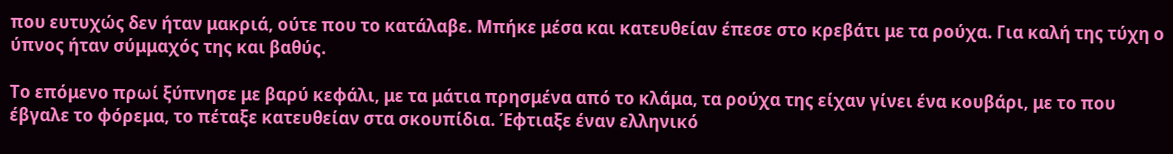που ευτυχώς δεν ήταν μακριά, ούτε που το κατάλαβε. Μπήκε μέσα και κατευθείαν έπεσε στο κρεβάτι με τα ρούχα. Για καλή της τύχη ο ύπνος ήταν σύμμαχός της και βαθύς.

Το επόμενο πρωί ξύπνησε με βαρύ κεφάλι, με τα μάτια πρησμένα από το κλάμα, τα ρούχα της είχαν γίνει ένα κουβάρι, με το που έβγαλε το φόρεμα, το πέταξε κατευθείαν στα σκουπίδια. Έφτιαξε έναν ελληνικό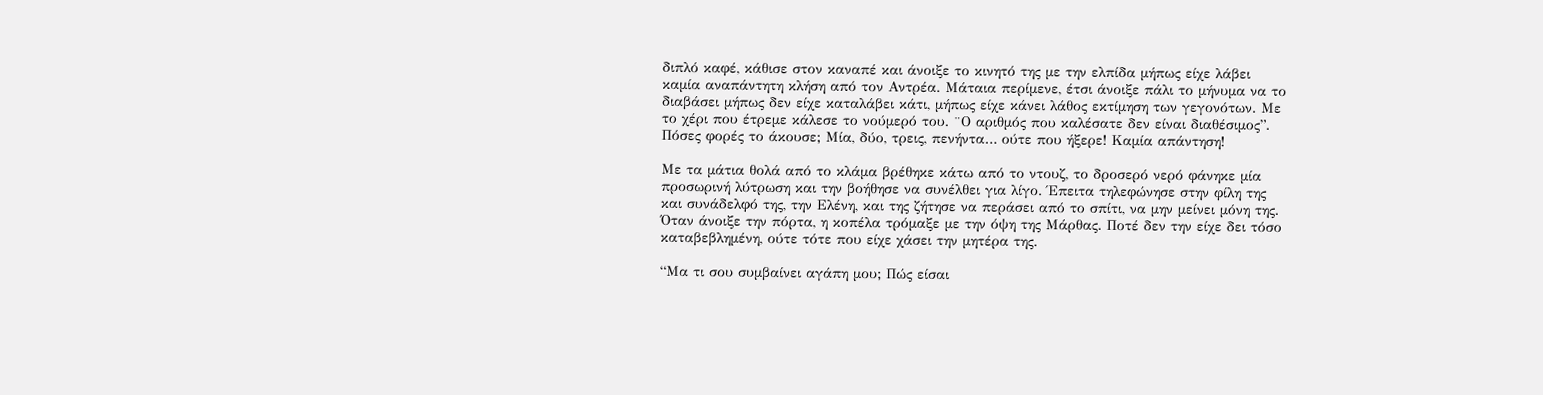διπλό καφέ, κάθισε στον καναπέ και άνοιξε το κινητό της με την ελπίδα μήπως είχε λάβει καμία αναπάντητη κλήση από τον Αντρέα. Μάταια περίμενε, έτσι άνοιξε πάλι το μήνυμα να το διαβάσει μήπως δεν είχε καταλάβει κάτι, μήπως είχε κάνει λάθος εκτίμηση των γεγονότων. Με το χέρι που έτρεμε κάλεσε το νούμερό του. ¨Ο αριθμός που καλέσατε δεν είναι διαθέσιμος”. Πόσες φορές το άκουσε; Μία, δύο, τρεις, πενήντα… ούτε που ήξερε! Καμία απάντηση!

Με τα μάτια θολά από το κλάμα βρέθηκε κάτω από το ντουζ, το δροσερό νερό φάνηκε μία προσωρινή λύτρωση και την βοήθησε να συνέλθει για λίγο. Έπειτα τηλεφώνησε στην φίλη της και συνάδελφό της, την Ελένη, και της ζήτησε να περάσει από το σπίτι, να μην μείνει μόνη της. Όταν άνοιξε την πόρτα, η κοπέλα τρόμαξε με την όψη της Μάρθας. Ποτέ δεν την είχε δει τόσο καταβεβλημένη, ούτε τότε που είχε χάσει την μητέρα της.

“Μα τι σου συμβαίνει αγάπη μου; Πώς είσαι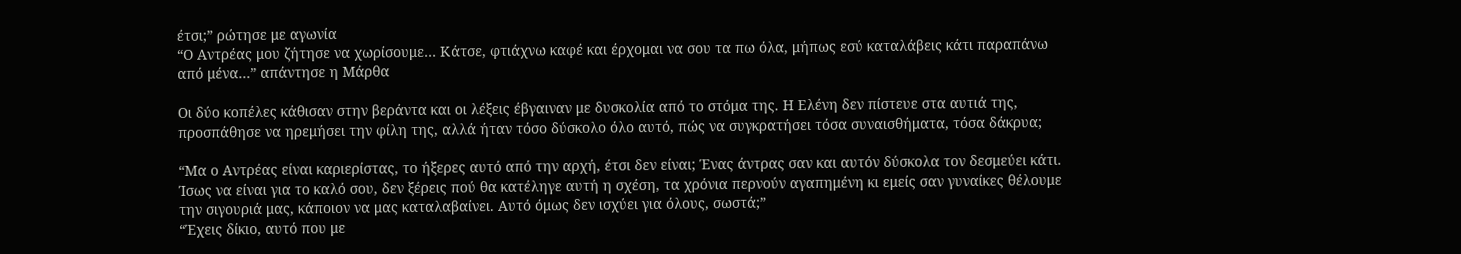έτσι;” ρώτησε με αγωνία
“Ο Αντρέας μου ζήτησε να χωρίσουμε… Κάτσε, φτιάχνω καφέ και έρχομαι να σου τα πω όλα, μήπως εσύ καταλάβεις κάτι παραπάνω από μένα…” απάντησε η Μάρθα

Οι δύο κοπέλες κάθισαν στην βεράντα και οι λέξεις έβγαιναν με δυσκολία από το στόμα της. Η Ελένη δεν πίστευε στα αυτιά της, προσπάθησε να ηρεμήσει την φίλη της, αλλά ήταν τόσο δύσκολο όλο αυτό, πώς να συγκρατήσει τόσα συναισθήματα, τόσα δάκρυα;

“Μα ο Αντρέας είναι καριερίστας, το ήξερες αυτό από την αρχή, έτσι δεν είναι; Ένας άντρας σαν και αυτόν δύσκολα τον δεσμεύει κάτι. Ίσως να είναι για το καλό σου, δεν ξέρεις πού θα κατέληγε αυτή η σχέση, τα χρόνια περνούν αγαπημένη κι εμείς σαν γυναίκες θέλουμε την σιγουριά μας, κάποιον να μας καταλαβαίνει. Αυτό όμως δεν ισχύει για όλους, σωστά;”
“Έχεις δίκιο, αυτό που με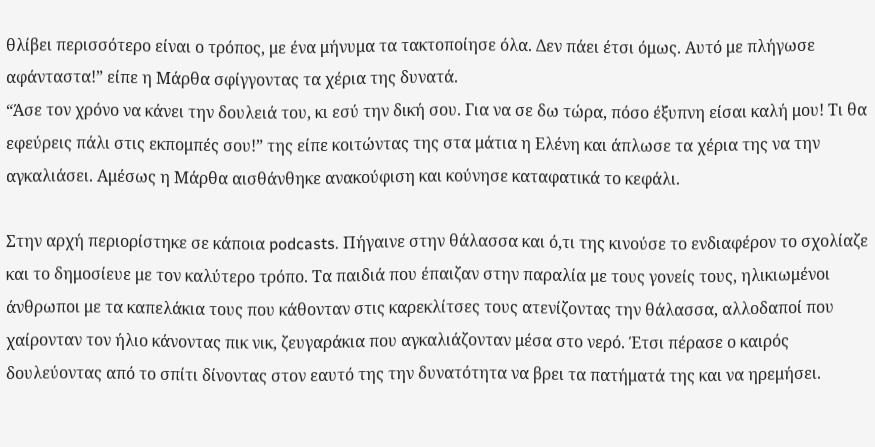θλίβει περισσότερο είναι ο τρόπος, με ένα μήνυμα τα τακτοποίησε όλα. Δεν πάει έτσι όμως. Αυτό με πλήγωσε αφάνταστα!” είπε η Μάρθα σφίγγοντας τα χέρια της δυνατά.
“Άσε τον χρόνο να κάνει την δουλειά του, κι εσύ την δική σου. Για να σε δω τώρα, πόσο έξυπνη είσαι καλή μου! Τι θα εφεύρεις πάλι στις εκπομπές σου!” της είπε κοιτώντας της στα μάτια η Ελένη και άπλωσε τα χέρια της να την αγκαλιάσει. Αμέσως η Μάρθα αισθάνθηκε ανακούφιση και κούνησε καταφατικά το κεφάλι.

Στην αρχή περιορίστηκε σε κάποια podcasts. Πήγαινε στην θάλασσα και ό,τι της κινούσε το ενδιαφέρον το σχολίαζε και το δημοσίευε με τον καλύτερο τρόπο. Τα παιδιά που έπαιζαν στην παραλία με τους γονείς τους, ηλικιωμένοι άνθρωποι με τα καπελάκια τους που κάθονταν στις καρεκλίτσες τους ατενίζοντας την θάλασσα, αλλοδαποί που χαίρονταν τον ήλιο κάνοντας πικ νικ, ζευγαράκια που αγκαλιάζονταν μέσα στο νερό. Έτσι πέρασε ο καιρός δουλεύοντας από το σπίτι δίνοντας στον εαυτό της την δυνατότητα να βρει τα πατήματά της και να ηρεμήσει.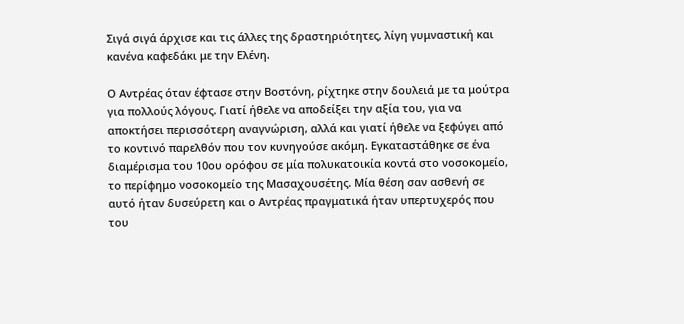Σιγά σιγά άρχισε και τις άλλες της δραστηριότητες, λίγη γυμναστική και κανένα καφεδάκι με την Ελένη.

Ο Αντρέας όταν έφτασε στην Βοστόνη, ρίχτηκε στην δουλειά με τα μούτρα για πολλούς λόγους. Γιατί ήθελε να αποδείξει την αξία του, για να αποκτήσει περισσότερη αναγνώριση, αλλά και γιατί ήθελε να ξεφύγει από το κοντινό παρελθόν που τον κυνηγούσε ακόμη. Εγκαταστάθηκε σε ένα διαμέρισμα του 10ου ορόφου σε μία πολυκατοικία κοντά στο νοσοκομείο, το περίφημο νοσοκομείο της Μασαχουσέτης. Μία θέση σαν ασθενή σε αυτό ήταν δυσεύρετη και ο Αντρέας πραγματικά ήταν υπερτυχερός που του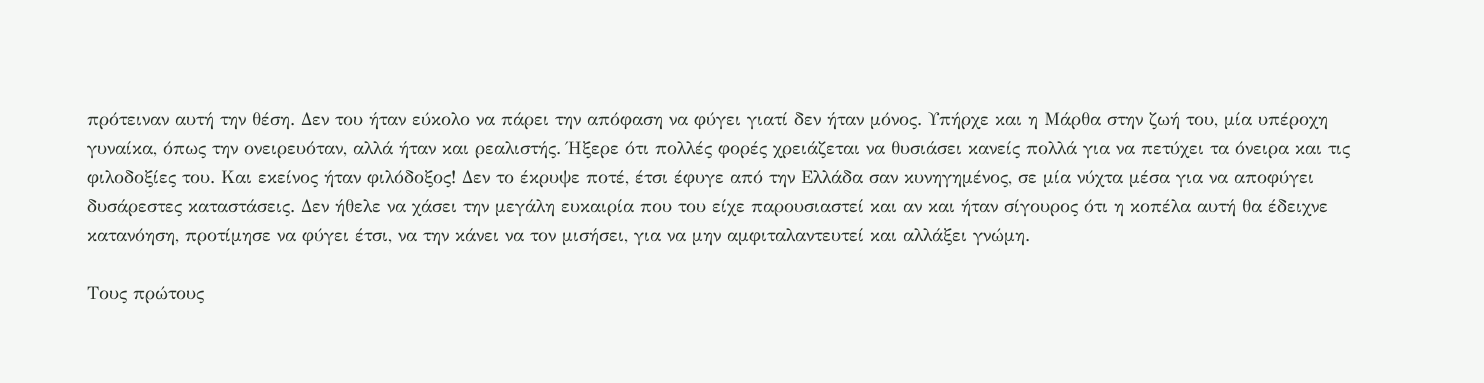πρότειναν αυτή την θέση. Δεν του ήταν εύκολο να πάρει την απόφαση να φύγει γιατί δεν ήταν μόνος. Υπήρχε και η Μάρθα στην ζωή του, μία υπέροχη γυναίκα, όπως την ονειρευόταν, αλλά ήταν και ρεαλιστής. Ήξερε ότι πολλές φορές χρειάζεται να θυσιάσει κανείς πολλά για να πετύχει τα όνειρα και τις φιλοδοξίες του. Και εκείνος ήταν φιλόδοξος! Δεν το έκρυψε ποτέ, έτσι έφυγε από την Ελλάδα σαν κυνηγημένος, σε μία νύχτα μέσα για να αποφύγει δυσάρεστες καταστάσεις. Δεν ήθελε να χάσει την μεγάλη ευκαιρία που του είχε παρουσιαστεί και αν και ήταν σίγουρος ότι η κοπέλα αυτή θα έδειχνε κατανόηση, προτίμησε να φύγει έτσι, να την κάνει να τον μισήσει, για να μην αμφιταλαντευτεί και αλλάξει γνώμη.

Τους πρώτους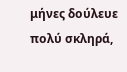μήνες δούλευε πολύ σκληρά,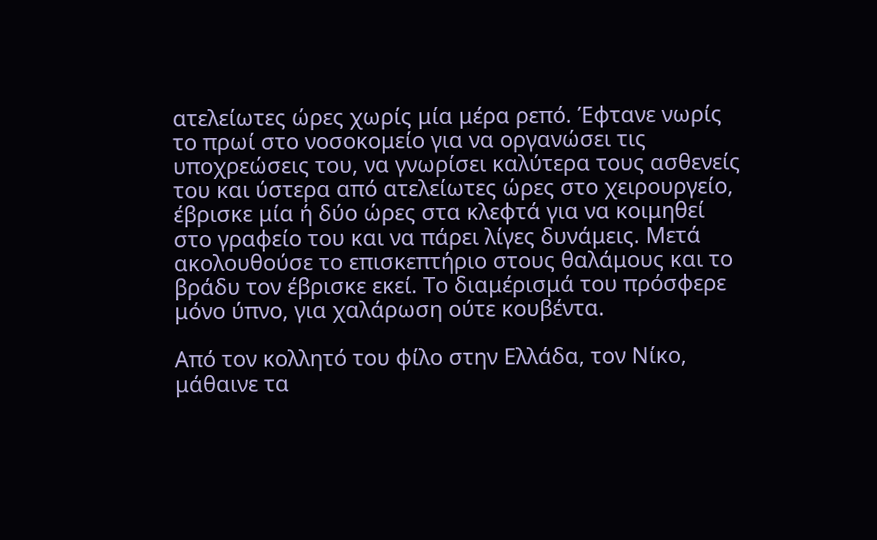ατελείωτες ώρες χωρίς μία μέρα ρεπό. Έφτανε νωρίς το πρωί στο νοσοκομείο για να οργανώσει τις υποχρεώσεις του, να γνωρίσει καλύτερα τους ασθενείς του και ύστερα από ατελείωτες ώρες στο χειρουργείο, έβρισκε μία ή δύο ώρες στα κλεφτά για να κοιμηθεί στο γραφείο του και να πάρει λίγες δυνάμεις. Μετά ακολουθούσε το επισκεπτήριο στους θαλάμους και το βράδυ τον έβρισκε εκεί. Το διαμέρισμά του πρόσφερε μόνο ύπνο, για χαλάρωση ούτε κουβέντα.

Από τον κολλητό του φίλο στην Ελλάδα, τον Νίκο, μάθαινε τα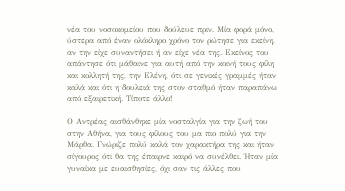νέα του νοσοκομείου που δούλευε πριν. Μία φορά μόνο, ύστερα από έναν ολόκληρο χρόνο τον ρώτησε για εκείνη, αν την είχε συναντήσει ή αν είχε νέα της. Εκείνος του απάντησε ότι μάθαινε για αυτή από την κοινή τους φίλη και κολλητή της, την Ελένη, ότι σε γενικές γραμμές ήταν καλά και ότι η δουλειά της στον σταθμό ήταν παραπάνω από εξαιρετική. Τίποτε άλλο!

Ο Αντρέας αισθάνθηκε μία νοσταλγία για την ζωή του στην Αθήνα, για τους φίλους του μα πιο πολύ για την Μάρθα. Γνώριζε πολύ καλά τον χαρακτήρα της και ήταν σίγουρος ότι θα της έπαιρνε καιρό να συνέλθει. Ήταν μία γυναίκα με ευαισθησίες, όχι σαν τις άλλες που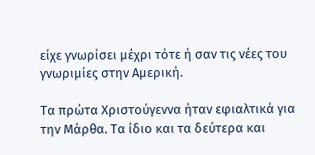είχε γνωρίσει μέχρι τότε ή σαν τις νέες του γνωριμίες στην Αμερική.

Τα πρώτα Χριστούγεννα ήταν εφιαλτικά για την Μάρθα. Τα ίδιο και τα δεύτερα και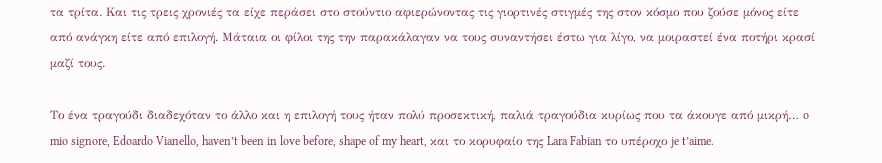τα τρίτα. Και τις τρεις χρονιές τα είχε περάσει στο στούντιο αφιερώνοντας τις γιορτινές στιγμές της στον κόσμο που ζούσε μόνος είτε από ανάγκη είτε από επιλογή. Μάταια οι φίλοι της την παρακάλαγαν να τους συναντήσει έστω για λίγο, να μοιραστεί ένα ποτήρι κρασί μαζί τους.

Το ένα τραγούδι διαδεχόταν το άλλο και η επιλογή τους ήταν πολύ προσεκτική, παλιά τραγούδια κυρίως που τα άκουγε από μικρή… o mio signore, Edoardo Vianello, haven’t been in love before, shape of my heart, και το κορυφαίο της Lara Fabian το υπέροχο je t’aime.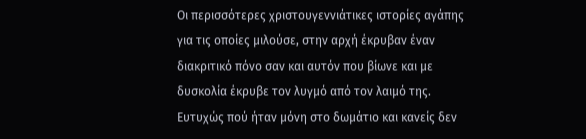Οι περισσότερες χριστουγεννιάτικες ιστορίες αγάπης για τις οποίες μιλούσε, στην αρχή έκρυβαν έναν διακριτικό πόνο σαν και αυτόν που βίωνε και με δυσκολία έκρυβε τον λυγμό από τον λαιμό της. Ευτυχώς πού ήταν μόνη στο δωμάτιο και κανείς δεν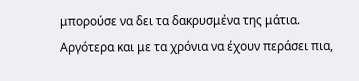μπορούσε να δει τα δακρυσμένα της μάτια. Αργότερα και με τα χρόνια να έχουν περάσει πια,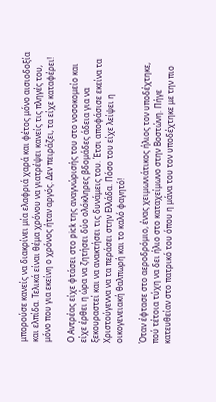μπορούσε κανείς να διακρίνει μία ελαφριά χαρά και φέτος μόνο αισιοδοξία και ελπίδα. Τελικά είναι θέμα χρόνου να γιατρέψει κανείς τις πληγές του, μόνο που για εκείνη ο χρόνος ήταν αργός. Δεν πειράζει, τα είχε καταφέρει!

Ο Αντρέας είχε φτάσει στο pick της αναγνώρισής του στο νοσοκομείο και είχε έρθει η ώρα να ζητήσει δύο ολόκληρες βδομάδες άδεια για να ξεκουραστεί και να ανακτήσει τις δυνάμεις του. Έτσι αποφάσισε εκείνα τα Χριστούγεννα να τα περάσει στην Ελλάδα. Πόσο του είχε λείψει η οικογενειακή θαλπωρή και το καλό φαγητό!

Όταν έφτασε στο αεροδρόμιο, ένας χειμωνιάτικος ήλιος τον υποδέχτηκε, πού τέτοια τύχη να δει ήλιο στο καταχείμωνο στην Βοστώνη. Πήγε κατευθείαν στο πατρικό του όπου η μάνα του τον υποδέχτηκε με την πιο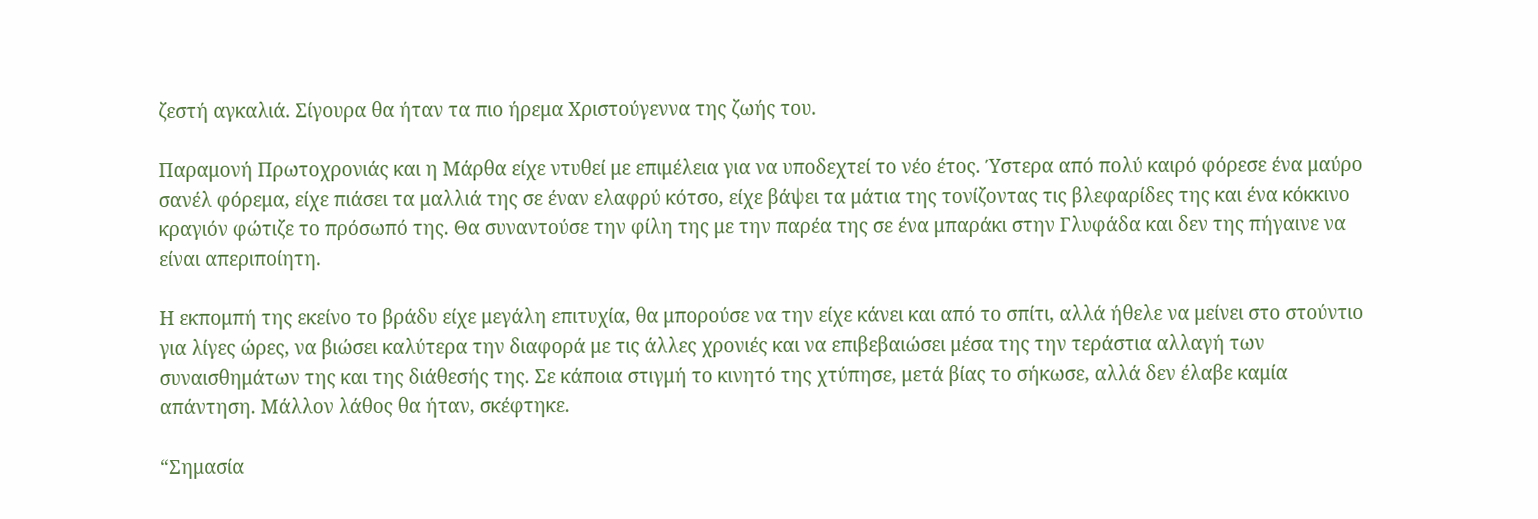ζεστή αγκαλιά. Σίγουρα θα ήταν τα πιο ήρεμα Χριστούγεννα της ζωής του.

Παραμονή Πρωτοχρονιάς και η Μάρθα είχε ντυθεί με επιμέλεια για να υποδεχτεί το νέο έτος. Ύστερα από πολύ καιρό φόρεσε ένα μαύρο σανέλ φόρεμα, είχε πιάσει τα μαλλιά της σε έναν ελαφρύ κότσο, είχε βάψει τα μάτια της τονίζοντας τις βλεφαρίδες της και ένα κόκκινο κραγιόν φώτιζε το πρόσωπό της. Θα συναντούσε την φίλη της με την παρέα της σε ένα μπαράκι στην Γλυφάδα και δεν της πήγαινε να είναι απεριποίητη.

Η εκπομπή της εκείνο το βράδυ είχε μεγάλη επιτυχία, θα μπορούσε να την είχε κάνει και από το σπίτι, αλλά ήθελε να μείνει στο στούντιο για λίγες ώρες, να βιώσει καλύτερα την διαφορά με τις άλλες χρονιές και να επιβεβαιώσει μέσα της την τεράστια αλλαγή των συναισθημάτων της και της διάθεσής της. Σε κάποια στιγμή το κινητό της χτύπησε, μετά βίας το σήκωσε, αλλά δεν έλαβε καμία απάντηση. Μάλλον λάθος θα ήταν, σκέφτηκε.

“Σημασία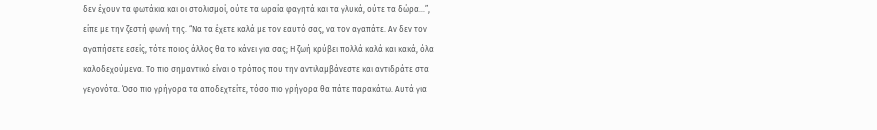δεν έχουν τα φωτάκια και οι στολισμοί, ούτε τα ωραία φαγητά και τα γλυκά, ούτε τα δώρα…”, είπε με την ζεστή φωνή της. “Να τα έχετε καλά με τον εαυτό σας, να τον αγαπάτε. Αν δεν τον αγαπήσετε εσείς, τότε ποιος άλλος θα το κάνει για σας; Η ζωή κρύβει πολλά καλά και κακά, όλα καλοδεχούμενα. Το πιο σημαντικό είναι ο τρόπος που την αντιλαμβάνεστε και αντιδράτε στα γεγονότα. Όσο πιο γρήγορα τα αποδεχτείτε, τόσο πιο γρήγορα θα πάτε παρακάτω. Αυτά για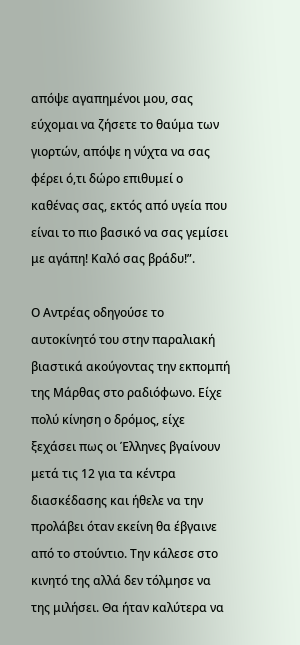απόψε αγαπημένοι μου, σας εύχομαι να ζήσετε το θαύμα των γιορτών, απόψε η νύχτα να σας φέρει ό,τι δώρο επιθυμεί ο καθένας σας, εκτός από υγεία που είναι το πιο βασικό να σας γεμίσει με αγάπη! Καλό σας βράδυ!”.

Ο Αντρέας οδηγούσε το αυτοκίνητό του στην παραλιακή βιαστικά ακούγοντας την εκπομπή της Μάρθας στο ραδιόφωνο. Είχε πολύ κίνηση ο δρόμος, είχε ξεχάσει πως οι Έλληνες βγαίνουν μετά τις 12 για τα κέντρα διασκέδασης και ήθελε να την προλάβει όταν εκείνη θα έβγαινε από το στούντιο. Την κάλεσε στο κινητό της αλλά δεν τόλμησε να της μιλήσει. Θα ήταν καλύτερα να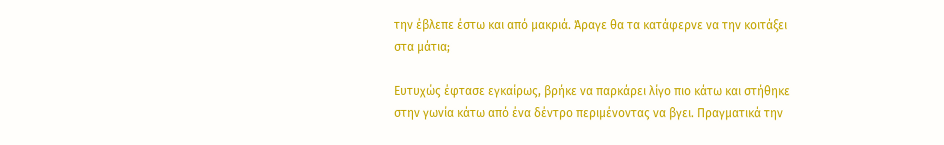την έβλεπε έστω και από μακριά. Άραγε θα τα κατάφερνε να την κοιτάξει στα μάτια;

Ευτυχώς έφτασε εγκαίρως, βρήκε να παρκάρει λίγο πιο κάτω και στήθηκε στην γωνία κάτω από ένα δέντρο περιμένοντας να βγει. Πραγματικά την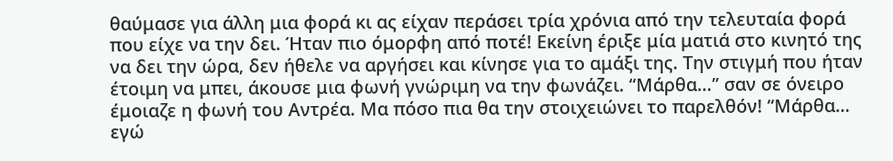θαύμασε για άλλη μια φορά κι ας είχαν περάσει τρία χρόνια από την τελευταία φορά που είχε να την δει. Ήταν πιο όμορφη από ποτέ! Εκείνη έριξε μία ματιά στο κινητό της να δει την ώρα, δεν ήθελε να αργήσει και κίνησε για το αμάξι της. Την στιγμή που ήταν έτοιμη να μπει, άκουσε μια φωνή γνώριμη να την φωνάζει. “Μάρθα…” σαν σε όνειρο έμοιαζε η φωνή του Αντρέα. Μα πόσο πια θα την στοιχειώνει το παρελθόν! “Μάρθα… εγώ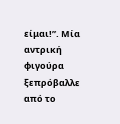είμαι!”. Μία αντρική φιγούρα ξεπρόβαλλε από το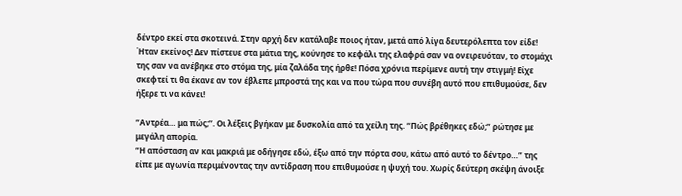δέντρο εκεί στα σκοτεινά. Στην αρχή δεν κατάλαβε ποιος ήταν, μετά από λίγα δευτερόλεπτα τον είδε! Ήταν εκείνος! Δεν πίστευε στα μάτια της, κούνησε το κεφάλι της ελαφρά σαν να ονειρευόταν, το στομάχι της σαν να ανέβηκε στο στόμα της, μία ζαλάδα της ήρθε! Πόσα χρόνια περίμενε αυτή την στιγμή! Είχε σκεφτεί τι θα έκανε αν τον έβλεπε μπροστά της και να που τώρα που συνέβη αυτό που επιθυμούσε, δεν ήξερε τι να κάνει!

“Αντρέα… μα πώς;’’. Οι λέξεις βγήκαν με δυσκολία από τα χείλη της. “Πώς βρέθηκες εδώ;” ρώτησε με μεγάλη απορία.
“Η απόσταση αν και μακριά με οδήγησε εδώ, έξω από την πόρτα σου, κάτω από αυτό το δέντρο…” της είπε με αγωνία περιμένοντας την αντίδραση που επιθυμούσε η ψυχή του. Χωρίς δεύτερη σκέψη άνοιξε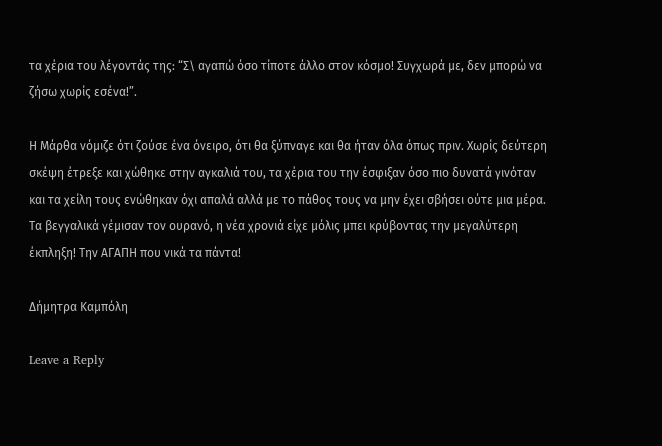τα χέρια του λέγοντάς της: “Σ\ αγαπώ όσο τίποτε άλλο στον κόσμο! Συγχωρά με, δεν μπορώ να ζήσω χωρίς εσένα!”.

Η Μάρθα νόμιζε ότι ζούσε ένα όνειρο, ότι θα ξύπναγε και θα ήταν όλα όπως πριν. Χωρίς δεύτερη σκέψη έτρεξε και χώθηκε στην αγκαλιά του, τα χέρια του την έσφιξαν όσο πιο δυνατά γινόταν και τα χείλη τους ενώθηκαν όχι απαλά αλλά με το πάθος τους να μην έχει σβήσει ούτε μια μέρα. Τα βεγγαλικά γέμισαν τον ουρανό, η νέα χρονιά είχε μόλις μπει κρύβοντας την μεγαλύτερη έκπληξη! Την ΑΓΑΠΗ που νικά τα πάντα!

Δήμητρα Καμπόλη

Leave a Reply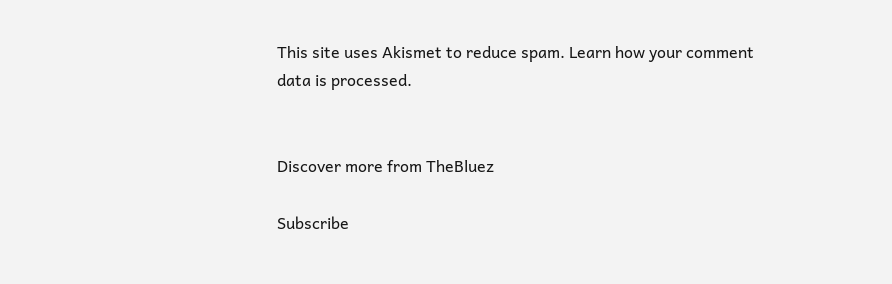This site uses Akismet to reduce spam. Learn how your comment data is processed.


Discover more from TheBluez

Subscribe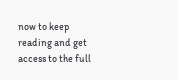now to keep reading and get access to the full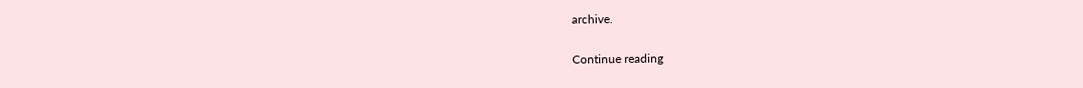archive.

Continue reading